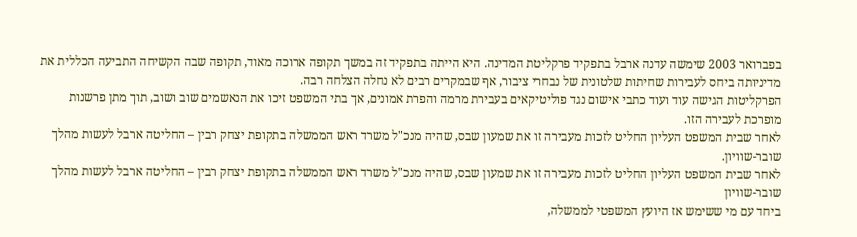בפברואר 2003 שימשה עדנה ארבל בתפקיד פרקליטת המדינה. היא הייתה בתפקיד זה במשך תקופה ארוכה מאוד, תקופה שבה הקשיחה התביעה הכללית את מדיניותה ביחס לעבירות שחיתות שלטונית של נבחרי ציבור, אף שבמקרים רבים לא נחלה הצלחה רבה.
הפרקליטות הגישה עוד ועוד כתבי אישום נגד פוליטיקאים בעבירת מרמה והפרת אמונים, אך בתי המשפט זיכו את הנאשמים שוב ושוב, תוך מתן פרשנות מופרכת לעבירה הזו.
לאחר שבית המשפט העליון החליט לזכות מעבירה זו את שמעון שבס, שהיה מנכ"ל משרד ראש הממשלה בתקופת יצחק רבין – החליטה ארבל לעשות מהלך שובר-שוויון.
לאחר שבית המשפט העליון החליט לזכות מעבירה זו את שמעון שבס, שהיה מנכ"ל משרד ראש הממשלה בתקופת יצחק רבין – החליטה ארבל לעשות מהלך שובר-שוויון
ביחד עם מי ששימש אז היועץ המשפטי לממשלה,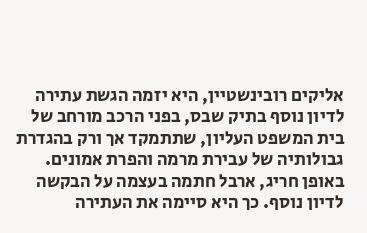אליקים רובינשטיין, היא יזמה הגשת עתירה לדיון נוסף בתיק שבס, בפני הרכב מורחב של בית המשפט העליון, שתתמקד אך ורק בהגדרת גבולותיה של עבירת מרמה והפרת אמונים.
באופן חריג, ארבל חתמה בעצמה על הבקשה לדיון נוסף. כך היא סיימה את העתירה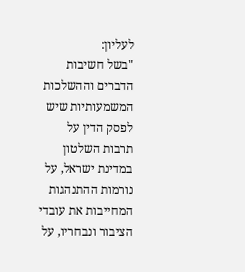לעליון:
"בשל חשיבות הדברים וההשלכות המשמעותיות שיש לפסק הדין על תרבות השלטון במדינת ישראל, על נורמות ההתנהגות המחייבות את עובדי הציבור ונבחריו, על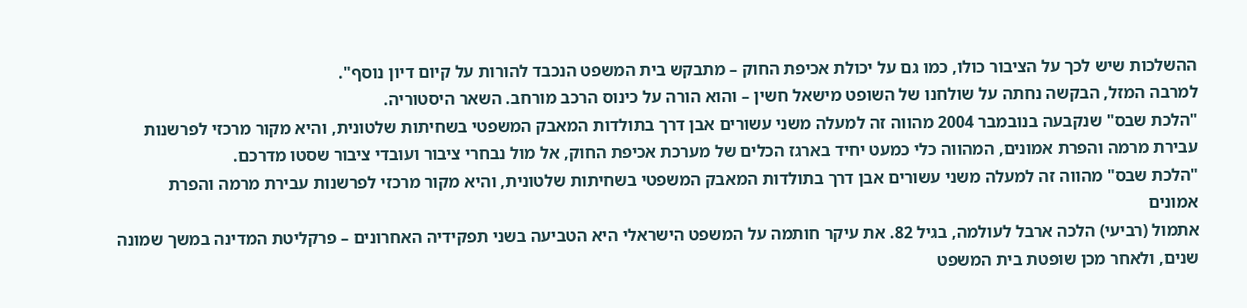ההשלכות שיש לכך על הציבור כולו, כמו גם על יכולת אכיפת החוק – מתבקש בית המשפט הנכבד להורות על קיום דיון נוסף".
למרבה המזל, הבקשה נחתה על שולחנו של השופט מישאל חשין – והוא הורה על כינוס הרכב מורחב. השאר היסטוריה.
"הלכת שבס" שנקבעה בנובמבר 2004 מהווה זה למעלה משני עשורים אבן דרך בתולדות המאבק המשפטי בשחיתות שלטונית, והיא מקור מרכזי לפרשנות עבירת מרמה והפרת אמונים, המהווה כלי כמעט יחיד בארגז הכלים של מערכת אכיפת החוק, אל מול נבחרי ציבור ועובדי ציבור שסטו מדרכם.
"הלכת שבס" מהווה זה למעלה משני עשורים אבן דרך בתולדות המאבק המשפטי בשחיתות שלטונית, והיא מקור מרכזי לפרשנות עבירת מרמה והפרת אמונים
אתמול (רביעי) הלכה ארבל לעולמה, בגיל 82. את עיקר חותמה על המשפט הישראלי היא הטביעה בשני תפקידיה האחרונים – פרקליטת המדינה במשך שמונה שנים, ולאחר מכן שופטת בית המשפט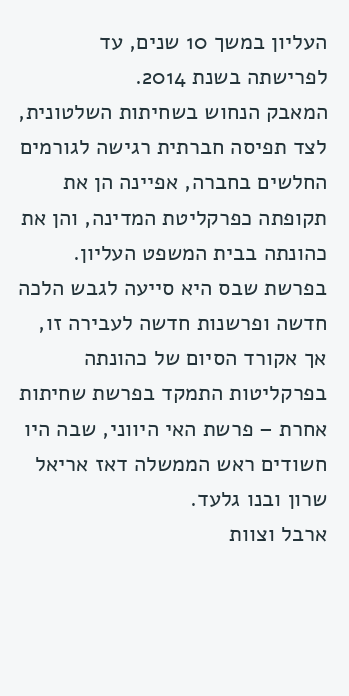העליון במשך 10 שנים, עד לפרישתה בשנת 2014.
המאבק הנחוש בשחיתות השלטונית, לצד תפיסה חברתית רגישה לגורמים החלשים בחברה, אפיינה הן את תקופתה כפרקליטת המדינה, והן את כהונתה בבית המשפט העליון. בפרשת שבס היא סייעה לגבש הלכה חדשה ופרשנות חדשה לעבירה זו, אך אקורד הסיום של כהונתה בפרקליטות התמקד בפרשת שחיתות אחרת – פרשת האי היווני, שבה היו חשודים ראש הממשלה דאז אריאל שרון ובנו גלעד.
ארבל וצוות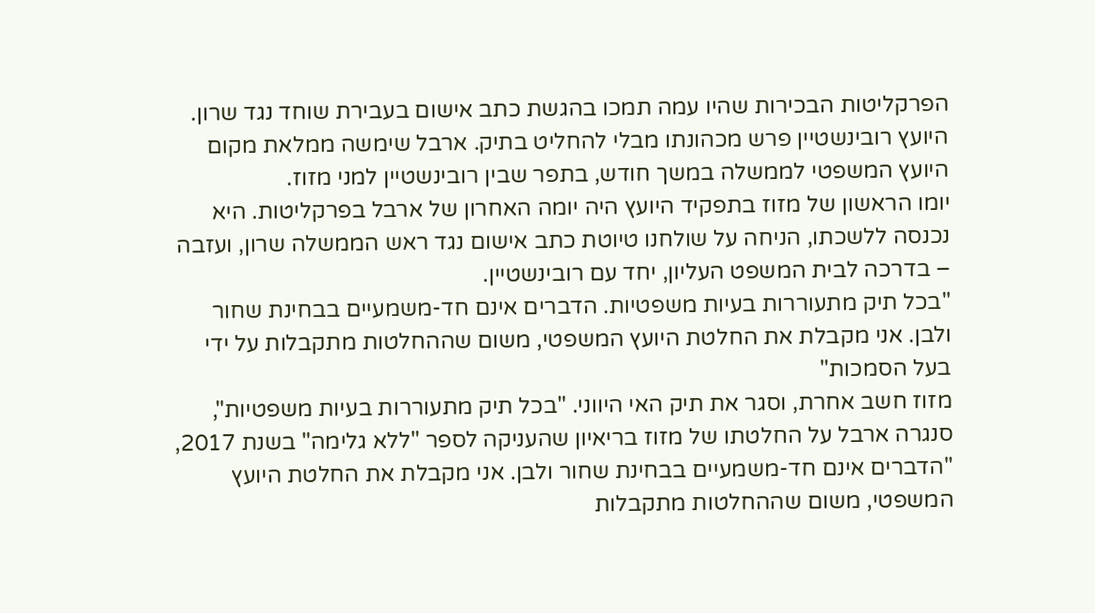הפרקליטות הבכירות שהיו עמה תמכו בהגשת כתב אישום בעבירת שוחד נגד שרון. היועץ רובינשטיין פרש מכהונתו מבלי להחליט בתיק. ארבל שימשה ממלאת מקום היועץ המשפטי לממשלה במשך חודש, בתפר שבין רובינשטיין למני מזוז.
יומו הראשון של מזוז בתפקיד היועץ היה יומה האחרון של ארבל בפרקליטות. היא נכנסה ללשכתו, הניחה על שולחנו טיוטת כתב אישום נגד ראש הממשלה שרון, ועזבה – בדרכה לבית המשפט העליון, יחד עם רובינשטיין.
"בכל תיק מתעוררות בעיות משפטיות. הדברים אינם חד-משמעיים בבחינת שחור ולבן. אני מקבלת את החלטת היועץ המשפטי, משום שההחלטות מתקבלות על ידי בעל הסמכות"
מזוז חשב אחרת, וסגר את תיק האי היווני. "בכל תיק מתעוררות בעיות משפטיות", סנגרה ארבל על החלטתו של מזוז בריאיון שהעניקה לספר "ללא גלימה" בשנת 2017, "הדברים אינם חד-משמעיים בבחינת שחור ולבן. אני מקבלת את החלטת היועץ המשפטי, משום שההחלטות מתקבלות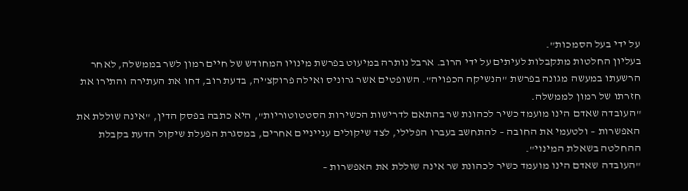על ידי בעל הסמכות".
בעליון החלטות מתקבלות לעיתים על ידי הרוב. ארבל נותרה במיעוט בפרשת מינויו המחודש של חיים רמון לשר בממשלה, לאחר הרשעתו במעשה מגונה בפרשת "הנשיקה הכפויה". השופטים אשר גרוניס ואילה פרוקצ'יה, בדעת רוב, דחו את העתירה והתירו את חזרתו של רמון לממשלה.
"העובדה שאדם הינו מועמד כשיר לכהונת שר בהתאם לדרישות הכשירות הסטטוטוריות", היא כתבה בפסק הדין, "אינה שוללת את האפשרות – ולטעמי את החובה – להתחשב בעברו הפלילי, לצד שיקולים ענייניים אחרים, במסגרת הפעלת שיקול הדעת בקבלת ההחלטה בשאלת המינוי".
"העובדה שאדם הינו מועמד כשיר לכהונת שר אינה שוללת את האפשרות –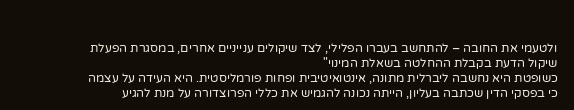ולטעמי את החובה – להתחשב בעברו הפלילי, לצד שיקולים ענייניים אחרים, במסגרת הפעלת שיקול הדעת בקבלת ההחלטה בשאלת המינוי"
כשופטת היא נחשבה ליברלית מתונה, אינטואיטיבית ופחות פורמליסטית. היא העידה על עצמה כי בפסקי הדין שכתבה בעליון, הייתה נכונה להגמיש את כללי הפרוצדורה על מנת להגיע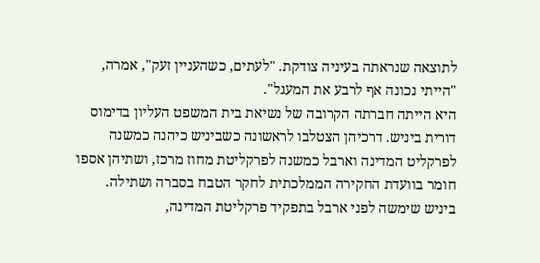לתוצאה שנראתה בעיניה צודקת. "לעתים, כשהעניין זעק", אמרה, "הייתי נכונה אף לרבע את המעגל".
היא הייתה חברתה הקרובה של נשיאת בית המשפט העליון בדימוס דורית ביניש. דרכיהן הצטלבו לראשונה כשביניש כיהנה כמשנה לפרקליט המדינה וארבל כמשנה לפרקליטת מחוז מרכז, ושתיהן אספו חומר בוועדת החקירה הממלכתית לחקר הטבח בסברה ושתילה. ביניש שימשה לפני ארבל בתפקיד פרקליטת המדינה,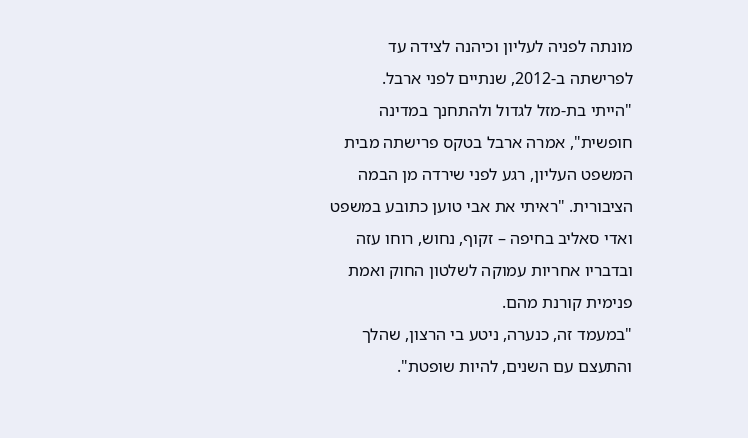מונתה לפניה לעליון וכיהנה לצידה עד לפרישתה ב-2012, שנתיים לפני ארבל.
"הייתי בת-מזל לגדול ולהתחנך במדינה חופשית", אמרה ארבל בטקס פרישתה מבית המשפט העליון, רגע לפני שירדה מן הבמה הציבורית. "ראיתי את אבי טוען כתובע במשפט ואדי סאליב בחיפה – זקוף, נחוש, רוחו עזה ובדבריו אחריות עמוקה לשלטון החוק ואמת פנימית קורנת מהם.
"במעמד זה, כנערה, ניטע בי הרצון, שהלך והתעצם עם השנים, להיות שופטת".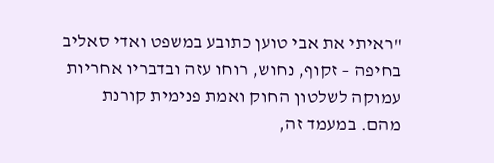"ראיתי את אבי טוען כתובע במשפט ואדי סאליב בחיפה – זקוף, נחוש, רוחו עזה ובדבריו אחריות עמוקה לשלטון החוק ואמת פנימית קורנת מהם. במעמד זה,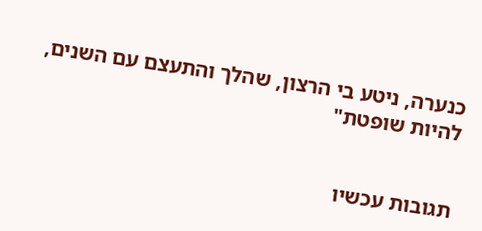כנערה, ניטע בי הרצון, שהלך והתעצם עם השנים, להיות שופטת"


תגובות עכשיו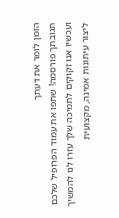הזמן לומר את דעתך
תגובתך פורסמה! שתפו את עמוד הפרופיל שלכם
ועכשיו אנו זקוקים לתמיכה שלך עזרו לנו להמשיך ליצור עיתונות אמינה, מקצועית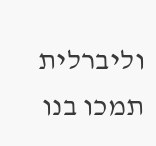וליברלית
תמכו בנו